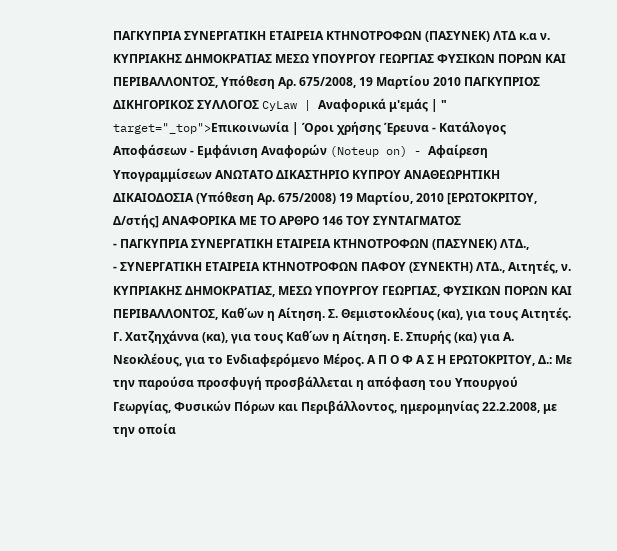ΠΑΓΚΥΠΡΙΑ ΣΥΝΕΡΓΑΤΙΚΗ ΕΤΑΙΡΕΙΑ ΚΤΗΝΟΤΡΟΦΩΝ (ΠΑΣΥΝΕΚ) ΛΤΔ κ.α ν. ΚΥΠΡΙΑΚΗΣ ΔΗΜΟΚΡΑΤΙΑΣ ΜΕΣΩ ΥΠΟΥΡΓΟΥ ΓΕΩΡΓΙΑΣ ΦΥΣΙΚΩΝ ΠΟΡΩΝ ΚΑΙ ΠΕΡΙΒΑΛΛΟΝΤΟΣ, Υπόθεση Αρ. 675/2008, 19 Μαρτίου 2010 ΠΑΓΚΥΠΡΙΟΣ ΔΙΚΗΓΟΡΙΚΟΣ ΣΥΛΛΟΓΟΣ CyLaw | Αναφορικά μ'εμάς | " target="_top">Επικοινωνία | Όροι χρήσης Έρευνα - Κατάλογος Αποφάσεων - Εμφάνιση Αναφορών (Noteup on) - Αφαίρεση Υπογραμμίσεων ΑΝΩΤΑΤΟ ΔΙΚΑΣΤΗΡΙΟ ΚΥΠΡΟΥ ΑΝΑΘΕΩΡΗΤΙΚΗ ΔΙΚΑΙΟΔΟΣΙΑ (Υπόθεση Αρ. 675/2008) 19 Μαρτίου, 2010 [ΕΡΩΤΟΚΡΙΤΟΥ, Δ/στής] ΑΝΑΦΟΡΙΚΑ ΜΕ ΤΟ ΑΡΘΡΟ 146 ΤΟΥ ΣΥΝΤΑΓΜΑΤΟΣ
- ΠΑΓΚΥΠΡΙΑ ΣΥΝΕΡΓΑΤΙΚΗ ΕΤΑΙΡΕΙΑ ΚΤΗΝΟΤΡΟΦΩΝ (ΠΑΣΥΝΕΚ) ΛΤΔ.,
- ΣΥΝΕΡΓΑΤΙΚΗ ΕΤΑΙΡΕΙΑ ΚΤΗΝΟΤΡΟΦΩΝ ΠΑΦΟΥ (ΣΥΝΕΚΤΗ) ΛΤΔ., Αιτητές, ν. ΚΥΠΡΙΑΚΗΣ ΔΗΜΟΚΡΑΤΙΑΣ, ΜΕΣΩ ΥΠΟΥΡΓΟΥ ΓΕΩΡΓΙΑΣ, ΦΥΣΙΚΩΝ ΠΟΡΩΝ ΚΑΙ ΠΕΡΙΒΑΛΛΟΝΤΟΣ, Καθ΄ων η Αίτηση. Σ. Θεμιστοκλέους (κα), για τους Αιτητές. Γ. Χατζηχάννα (κα), για τους Καθ΄ων η Αίτηση. Ε. Σπυρής (κα) για Α. Νεοκλέους, για το Ενδιαφερόμενο Μέρος. Α Π Ο Φ Α Σ Η ΕΡΩΤΟΚΡΙΤΟΥ, Δ.: Με την παρούσα προσφυγή προσβάλλεται η απόφαση του Υπουργού Γεωργίας, Φυσικών Πόρων και Περιβάλλοντος, ημερομηνίας 22.2.2008, με την οποία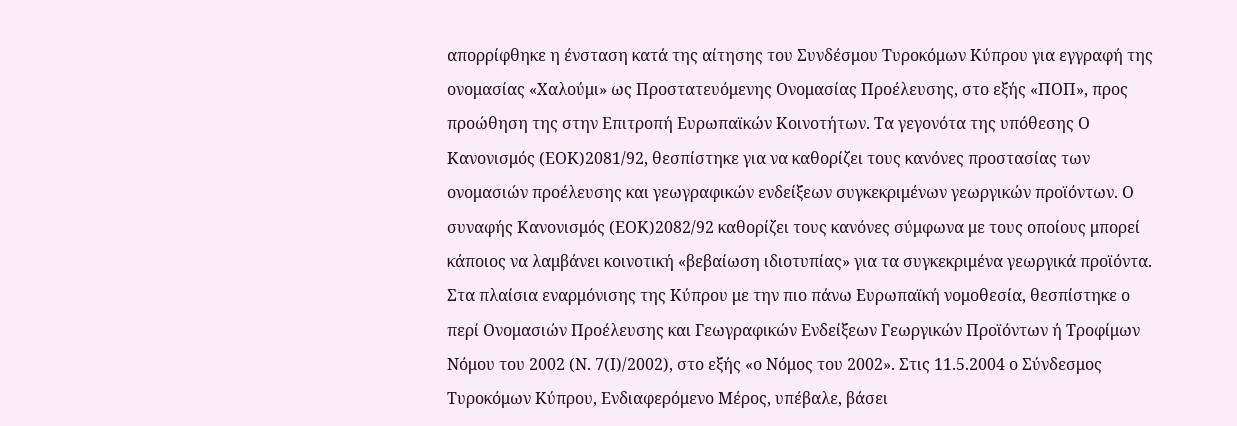απορρίφθηκε η ένσταση κατά της αίτησης του Συνδέσμου Τυροκόμων Κύπρου για εγγραφή της ονομασίας «Χαλούμι» ως Προστατευόμενης Ονομασίας Προέλευσης, στο εξής «ΠΟΠ», προς προώθηση της στην Επιτροπή Ευρωπαϊκών Κοινοτήτων. Τα γεγονότα της υπόθεσης Ο Κανονισμός (ΕΟΚ)2081/92, θεσπίστηκε για να καθορίζει τους κανόνες προστασίας των ονομασιών προέλευσης και γεωγραφικών ενδείξεων συγκεκριμένων γεωργικών προϊόντων. Ο συναφής Κανονισμός (ΕΟΚ)2082/92 καθορίζει τους κανόνες σύμφωνα με τους οποίους μπορεί κάποιος να λαμβάνει κοινοτική «βεβαίωση ιδιοτυπίας» για τα συγκεκριμένα γεωργικά προϊόντα. Στα πλαίσια εναρμόνισης της Κύπρου με την πιο πάνω Ευρωπαϊκή νομοθεσία, θεσπίστηκε ο περί Ονομασιών Προέλευσης και Γεωγραφικών Ενδείξεων Γεωργικών Προϊόντων ή Τροφίμων Νόμου του 2002 (Ν. 7(Ι)/2002), στο εξής «ο Νόμος του 2002». Στις 11.5.2004 ο Σύνδεσμος Τυροκόμων Κύπρου, Ενδιαφερόμενο Μέρος, υπέβαλε, βάσει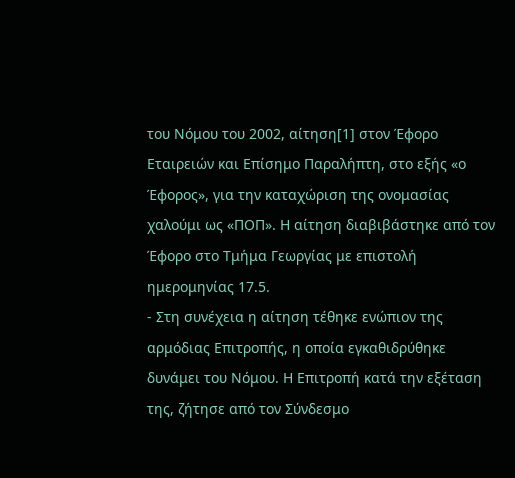του Νόμου του 2002, αίτηση[1] στον Έφορο Εταιρειών και Επίσημο Παραλήπτη, στο εξής «ο Έφορος», για την καταχώριση της ονομασίας χαλούμι ως «ΠΟΠ». Η αίτηση διαβιβάστηκε από τον Έφορο στο Τμήμα Γεωργίας με επιστολή ημερομηνίας 17.5.
- Στη συνέχεια η αίτηση τέθηκε ενώπιον της αρμόδιας Επιτροπής, η οποία εγκαθιδρύθηκε δυνάμει του Νόμου. Η Επιτροπή κατά την εξέταση της, ζήτησε από τον Σύνδεσμο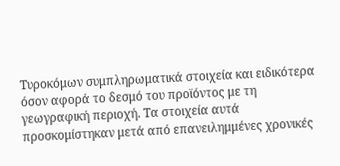Τυροκόμων συμπληρωματικά στοιχεία και ειδικότερα όσον αφορά το δεσμό του προϊόντος με τη γεωγραφική περιοχή. Τα στοιχεία αυτά προσκομίστηκαν μετά από επανειλημμένες χρονικές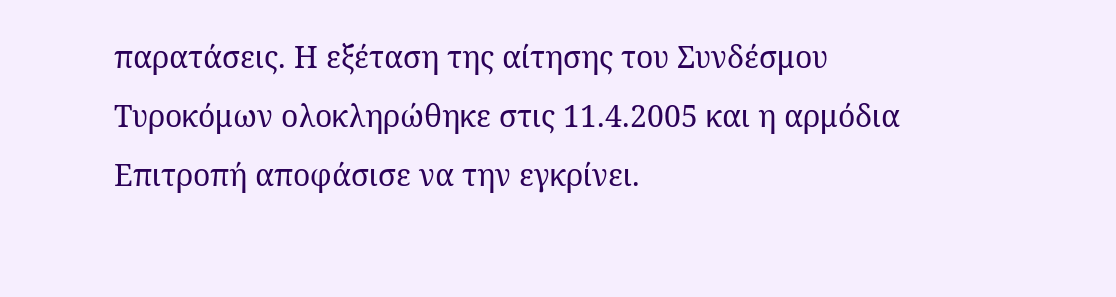παρατάσεις. Η εξέταση της αίτησης του Συνδέσμου Τυροκόμων ολοκληρώθηκε στις 11.4.2005 και η αρμόδια Επιτροπή αποφάσισε να την εγκρίνει.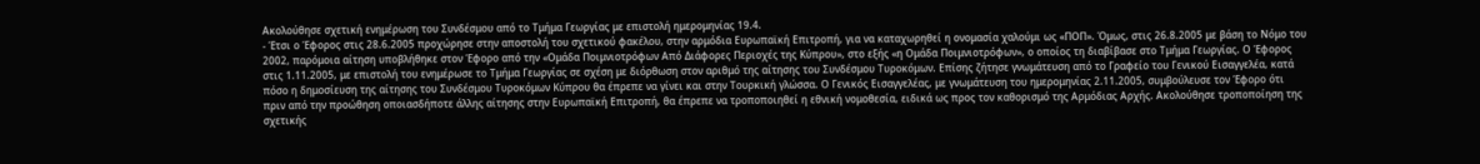Ακολούθησε σχετική ενημέρωση του Συνδέσμου από το Τμήμα Γεωργίας με επιστολή ημερομηνίας 19.4.
- Έτσι ο Έφορος στις 28.6.2005 προχώρησε στην αποστολή του σχετικού φακέλου, στην αρμόδια Ευρωπαϊκή Επιτροπή, για να καταχωρηθεί η ονομασία χαλούμι ως «ΠΟΠ». Όμως, στις 26.8.2005 με βάση το Νόμο του 2002, παρόμοια αίτηση υποβλήθηκε στον Έφορο από την «Ομάδα Ποιμνιοτρόφων Από Διάφορες Περιοχές της Κύπρου», στο εξής «η Ομάδα Ποιμνιοτρόφων», ο οποίος τη διαβίβασε στο Τμήμα Γεωργίας. Ο Έφορος στις 1.11.2005, με επιστολή του ενημέρωσε το Τμήμα Γεωργίας σε σχέση με διόρθωση στον αριθμό της αίτησης του Συνδέσμου Τυροκόμων. Επίσης ζήτησε γνωμάτευση από το Γραφείο του Γενικού Εισαγγελέα, κατά πόσο η δημοσίευση της αίτησης του Συνδέσμου Τυροκόμων Κύπρου θα έπρεπε να γίνει και στην Τουρκική γλώσσα. Ο Γενικός Εισαγγελέας, με γνωμάτευση του ημερομηνίας 2.11.2005, συμβούλευσε τον Έφορο ότι πριν από την προώθηση οποιασδήποτε άλλης αίτησης στην Ευρωπαϊκή Επιτροπή, θα έπρεπε να τροποποιηθεί η εθνική νομοθεσία, ειδικά ως προς τον καθορισμό της Αρμόδιας Αρχής. Ακολούθησε τροποποίηση της σχετικής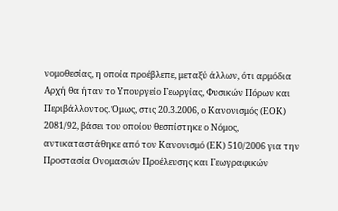νομοθεσίας, η οποία προέβλεπε, μεταξύ άλλων, ότι αρμόδια Αρχή θα ήταν το Υπουργείο Γεωργίας, Φυσικών Πόρων και Περιβάλλοντος. Όμως, στις 20.3.2006, ο Κανονισμός (ΕΟΚ) 2081/92, βάσει του οποίου θεσπίστηκε ο Νόμος, αντικαταστάθηκε από τον Κανονισμό (ΕΚ) 510/2006 για την Προστασία Ονομασιών Προέλευσης και Γεωγραφικών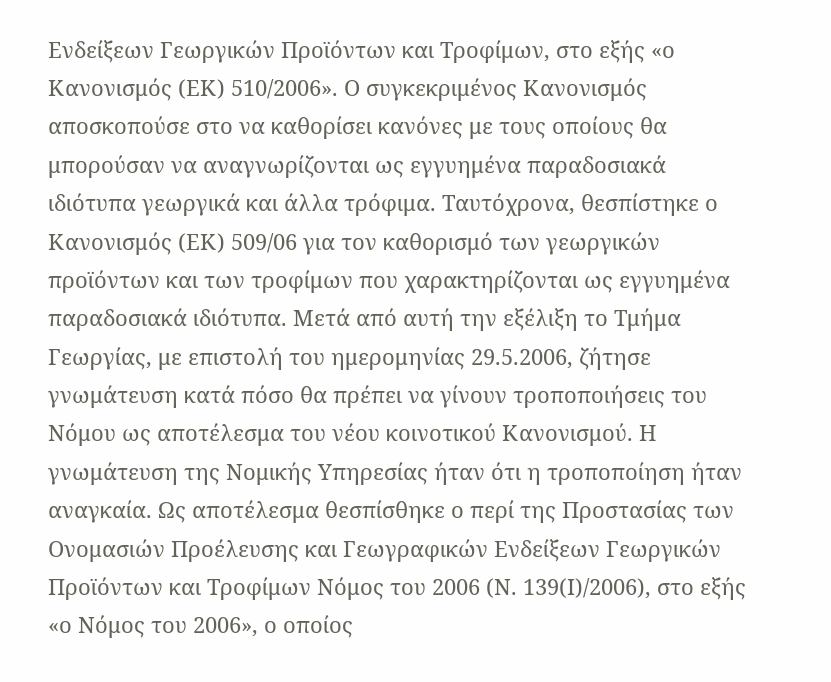Ενδείξεων Γεωργικών Προϊόντων και Τροφίμων, στο εξής «ο Κανονισμός (ΕΚ) 510/2006». Ο συγκεκριμένος Κανονισμός αποσκοπούσε στο να καθορίσει κανόνες με τους οποίους θα μπορούσαν να αναγνωρίζονται ως εγγυημένα παραδοσιακά ιδιότυπα γεωργικά και άλλα τρόφιμα. Ταυτόχρονα, θεσπίστηκε ο Κανονισμός (ΕΚ) 509/06 για τον καθορισμό των γεωργικών προϊόντων και των τροφίμων που χαρακτηρίζονται ως εγγυημένα παραδοσιακά ιδιότυπα. Μετά από αυτή την εξέλιξη το Τμήμα Γεωργίας, με επιστολή του ημερομηνίας 29.5.2006, ζήτησε γνωμάτευση κατά πόσο θα πρέπει να γίνουν τροποποιήσεις του Νόμου ως αποτέλεσμα του νέου κοινοτικού Κανονισμού. Η γνωμάτευση της Νομικής Υπηρεσίας ήταν ότι η τροποποίηση ήταν αναγκαία. Ως αποτέλεσμα θεσπίσθηκε ο περί της Προστασίας των Ονομασιών Προέλευσης και Γεωγραφικών Ενδείξεων Γεωργικών Προϊόντων και Τροφίμων Νόμος του 2006 (Ν. 139(Ι)/2006), στο εξής «ο Νόμος του 2006», ο οποίος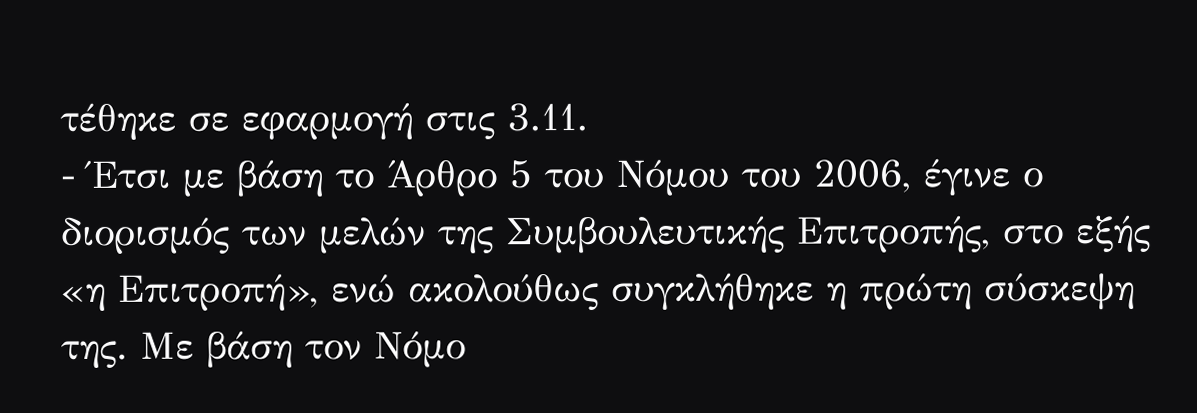τέθηκε σε εφαρμογή στις 3.11.
- Έτσι με βάση το Άρθρο 5 του Νόμου του 2006, έγινε ο διορισμός των μελών της Συμβουλευτικής Επιτροπής, στο εξής «η Επιτροπή», ενώ ακολούθως συγκλήθηκε η πρώτη σύσκεψη της. Με βάση τον Νόμο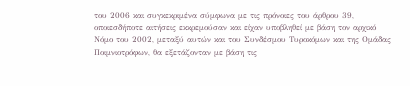του 2006 και συγκεκριμένα σύμφωνα με τις πρόνοιες του άρθρου 39, οποιεσδήποτε αιτήσεις εκκρεμούσαν και είχαν υποβληθεί με βάση τον αρχικό Νόμο του 2002, μεταξύ αυτών και του Συνδέσμου Τυροκόμων και της Ομάδας Ποιμνιοτρόφων, θα εξετάζονταν με βάση τις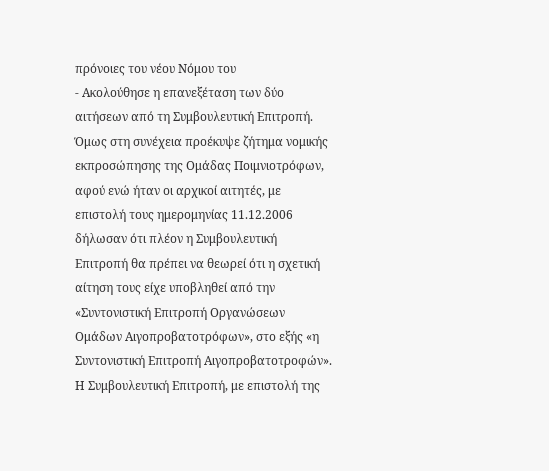πρόνοιες του νέου Νόμου του
- Ακολούθησε η επανεξέταση των δύο αιτήσεων από τη Συμβουλευτική Επιτροπή. Όμως στη συνέχεια προέκυψε ζήτημα νομικής εκπροσώπησης της Ομάδας Ποιμνιοτρόφων, αφού ενώ ήταν οι αρχικοί αιτητές, με επιστολή τους ημερομηνίας 11.12.2006 δήλωσαν ότι πλέον η Συμβουλευτική Επιτροπή θα πρέπει να θεωρεί ότι η σχετική αίτηση τους είχε υποβληθεί από την «Συντονιστική Επιτροπή Οργανώσεων Ομάδων Αιγοπροβατοτρόφων», στο εξής «η Συντονιστική Επιτροπή Αιγοπροβατοτροφών». Η Συμβουλευτική Επιτροπή, με επιστολή της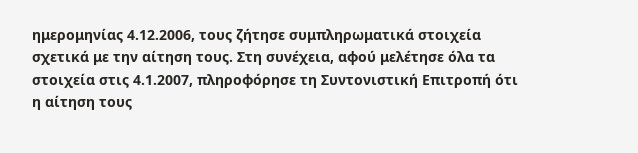ημερομηνίας 4.12.2006, τους ζήτησε συμπληρωματικά στοιχεία σχετικά με την αίτηση τους. Στη συνέχεια, αφού μελέτησε όλα τα στοιχεία στις 4.1.2007, πληροφόρησε τη Συντονιστική Επιτροπή ότι η αίτηση τους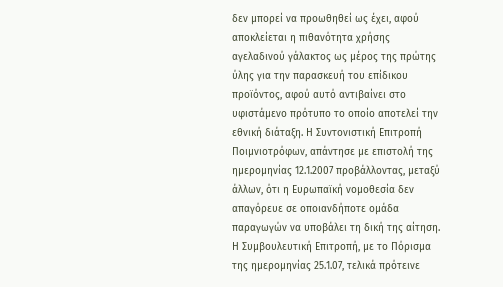δεν μπορεί να προωθηθεί ως έχει, αφού αποκλείεται η πιθανότητα χρήσης αγελαδινού γάλακτος ως μέρος της πρώτης ύλης για την παρασκευή του επίδικου προϊόντος, αφού αυτό αντιβαίνει στο υφιστάμενο πρότυπο το οποίο αποτελεί την εθνική διάταξη. Η Συντονιστική Επιτροπή Ποιμνιοτρόφων, απάντησε με επιστολή της ημερομηνίας 12.1.2007 προβάλλοντας, μεταξύ άλλων, ότι η Ευρωπαϊκή νομοθεσία δεν απαγόρευε σε οποιανδήποτε ομάδα παραγωγών να υποβάλει τη δική της αίτηση. Η Συμβουλευτική Επιτροπή, με το Πόρισμα της ημερομηνίας 25.1.07, τελικά πρότεινε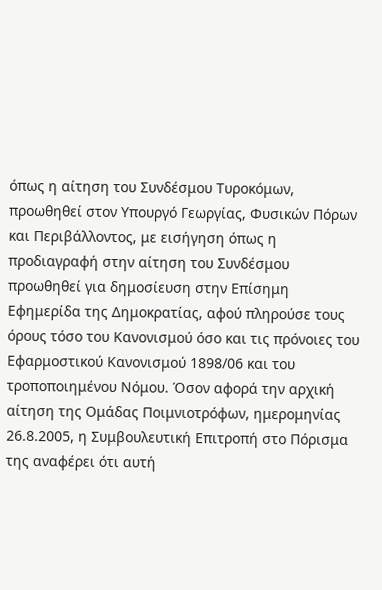όπως η αίτηση του Συνδέσμου Τυροκόμων, προωθηθεί στον Υπουργό Γεωργίας, Φυσικών Πόρων και Περιβάλλοντος, με εισήγηση όπως η προδιαγραφή στην αίτηση του Συνδέσμου προωθηθεί για δημοσίευση στην Επίσημη Εφημερίδα της Δημοκρατίας, αφού πληρούσε τους όρους τόσο του Κανονισμού όσο και τις πρόνοιες του Εφαρμοστικού Κανονισμού 1898/06 και του τροποποιημένου Νόμου. Όσον αφορά την αρχική αίτηση της Ομάδας Ποιμνιοτρόφων, ημερομηνίας 26.8.2005, η Συμβουλευτική Επιτροπή στο Πόρισμα της αναφέρει ότι αυτή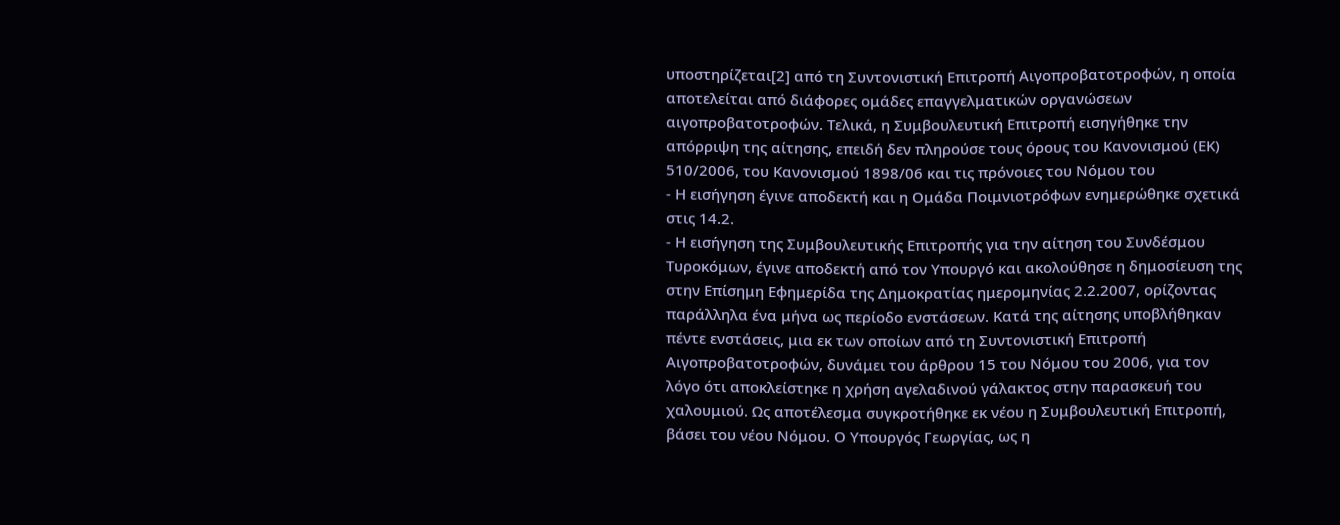υποστηρίζεται[2] από τη Συντονιστική Επιτροπή Αιγοπροβατοτροφών, η οποία αποτελείται από διάφορες ομάδες επαγγελματικών οργανώσεων αιγοπροβατοτροφών. Τελικά, η Συμβουλευτική Επιτροπή εισηγήθηκε την απόρριψη της αίτησης, επειδή δεν πληρούσε τους όρους του Κανονισμού (ΕΚ) 510/2006, του Κανονισμού 1898/06 και τις πρόνοιες του Νόμου του
- Η εισήγηση έγινε αποδεκτή και η Ομάδα Ποιμνιοτρόφων ενημερώθηκε σχετικά στις 14.2.
- Η εισήγηση της Συμβουλευτικής Επιτροπής για την αίτηση του Συνδέσμου Τυροκόμων, έγινε αποδεκτή από τον Υπουργό και ακολούθησε η δημοσίευση της στην Επίσημη Εφημερίδα της Δημοκρατίας ημερομηνίας 2.2.2007, ορίζοντας παράλληλα ένα μήνα ως περίοδο ενστάσεων. Κατά της αίτησης υποβλήθηκαν πέντε ενστάσεις, μια εκ των οποίων από τη Συντονιστική Επιτροπή Αιγοπροβατοτροφών, δυνάμει του άρθρου 15 του Νόμου του 2006, για τον λόγο ότι αποκλείστηκε η χρήση αγελαδινού γάλακτος στην παρασκευή του χαλουμιού. Ως αποτέλεσμα συγκροτήθηκε εκ νέου η Συμβουλευτική Επιτροπή, βάσει του νέου Νόμου. Ο Υπουργός Γεωργίας, ως η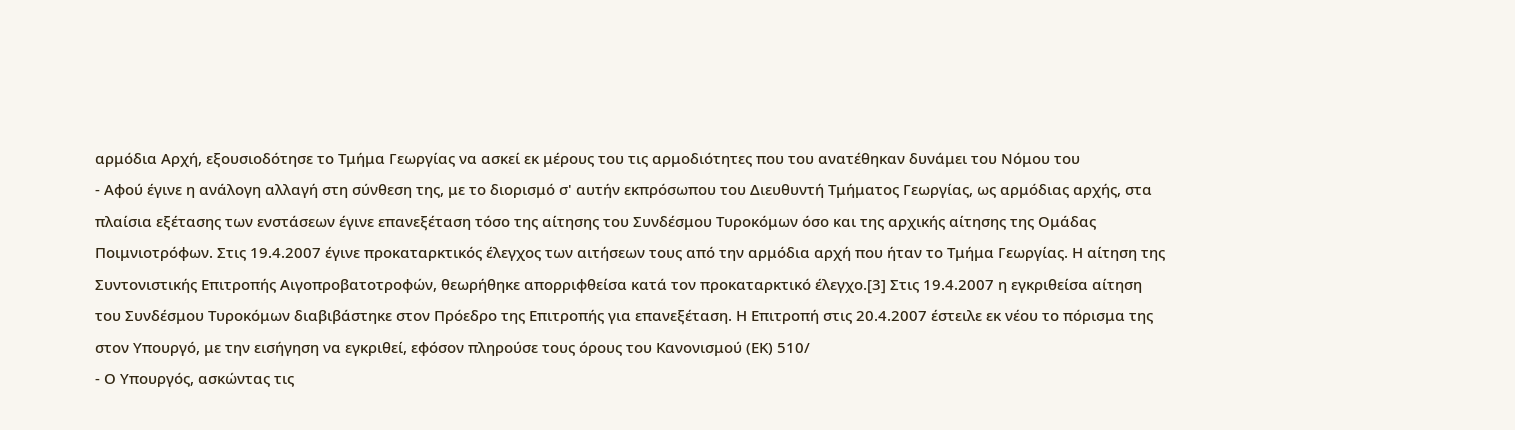αρμόδια Αρχή, εξουσιοδότησε το Τμήμα Γεωργίας να ασκεί εκ μέρους του τις αρμοδιότητες που του ανατέθηκαν δυνάμει του Νόμου του
- Αφού έγινε η ανάλογη αλλαγή στη σύνθεση της, με το διορισμό σ' αυτήν εκπρόσωπου του Διευθυντή Τμήματος Γεωργίας, ως αρμόδιας αρχής, στα πλαίσια εξέτασης των ενστάσεων έγινε επανεξέταση τόσο της αίτησης του Συνδέσμου Τυροκόμων όσο και της αρχικής αίτησης της Ομάδας Ποιμνιοτρόφων. Στις 19.4.2007 έγινε προκαταρκτικός έλεγχος των αιτήσεων τους από την αρμόδια αρχή που ήταν το Τμήμα Γεωργίας. Η αίτηση της Συντονιστικής Επιτροπής Αιγοπροβατοτροφών, θεωρήθηκε απορριφθείσα κατά τον προκαταρκτικό έλεγχο.[3] Στις 19.4.2007 η εγκριθείσα αίτηση του Συνδέσμου Τυροκόμων διαβιβάστηκε στον Πρόεδρο της Επιτροπής για επανεξέταση. Η Επιτροπή στις 20.4.2007 έστειλε εκ νέου το πόρισμα της στον Υπουργό, με την εισήγηση να εγκριθεί, εφόσον πληρούσε τους όρους του Κανονισμού (ΕΚ) 510/
- Ο Υπουργός, ασκώντας τις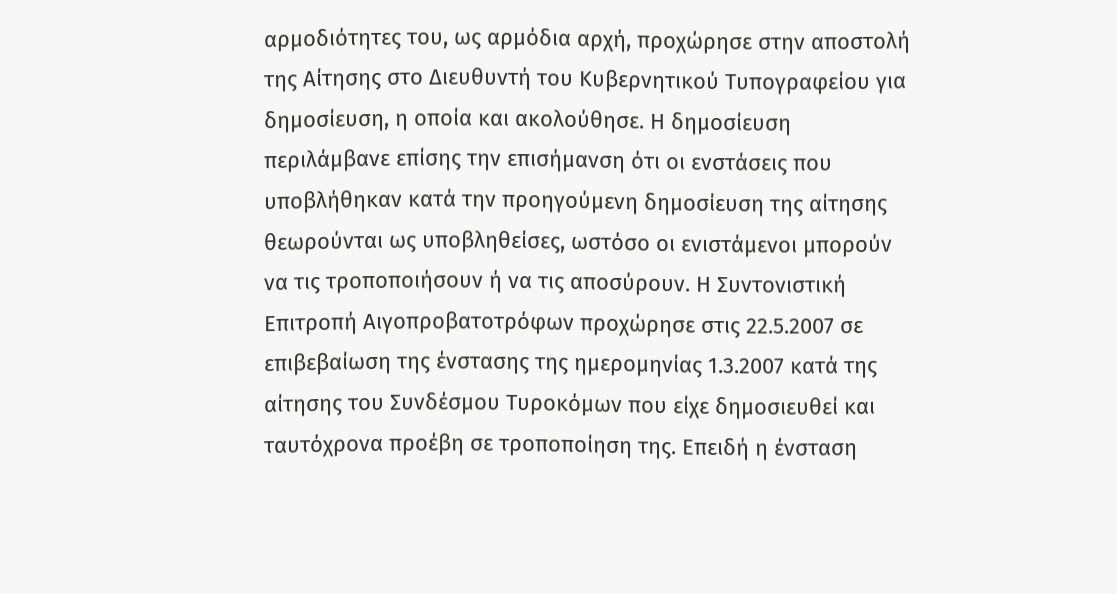αρμοδιότητες του, ως αρμόδια αρχή, προχώρησε στην αποστολή της Αίτησης στο Διευθυντή του Κυβερνητικού Τυπογραφείου για δημοσίευση, η οποία και ακολούθησε. Η δημοσίευση περιλάμβανε επίσης την επισήμανση ότι οι ενστάσεις που υποβλήθηκαν κατά την προηγούμενη δημοσίευση της αίτησης θεωρούνται ως υποβληθείσες, ωστόσο οι ενιστάμενοι μπορούν να τις τροποποιήσουν ή να τις αποσύρουν. Η Συντονιστική Επιτροπή Αιγοπροβατοτρόφων προχώρησε στις 22.5.2007 σε επιβεβαίωση της ένστασης της ημερομηνίας 1.3.2007 κατά της αίτησης του Συνδέσμου Τυροκόμων που είχε δημοσιευθεί και ταυτόχρονα προέβη σε τροποποίηση της. Επειδή η ένσταση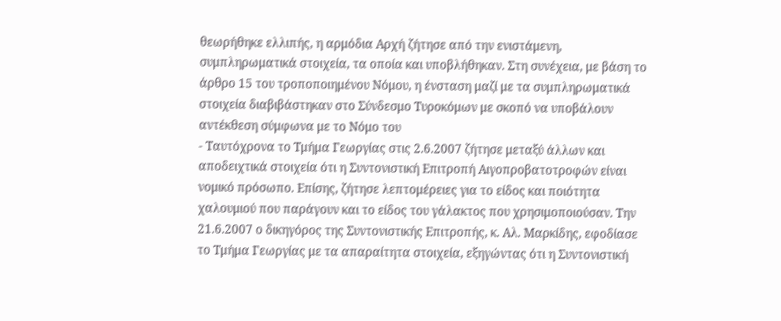θεωρήθηκε ελλιπής, η αρμόδια Αρχή ζήτησε από την ενιστάμενη, συμπληρωματικά στοιχεία, τα οποία και υποβλήθηκαν. Στη συνέχεια, με βάση το άρθρο 15 του τροποποιημένου Νόμου, η ένσταση μαζί με τα συμπληρωματικά στοιχεία διαβιβάστηκαν στο Σύνδεσμο Τυροκόμων με σκοπό να υποβάλουν αντέκθεση σύμφωνα με το Νόμο του
- Ταυτόχρονα το Τμήμα Γεωργίας στις 2.6.2007 ζήτησε μεταξύ άλλων και αποδειχτικά στοιχεία ότι η Συντονιστική Επιτροπή Αιγοπροβατοτροφών είναι νομικό πρόσωπο. Επίσης, ζήτησε λεπτομέρειες για το είδος και ποιότητα χαλουμιού που παράγουν και το είδος του γάλακτος που χρησιμοποιούσαν. Την 21.6.2007 ο δικηγόρος της Συντονιστικής Επιτροπής, κ. Αλ. Μαρκίδης, εφοδίασε το Τμήμα Γεωργίας με τα απαραίτητα στοιχεία, εξηγώντας ότι η Συντονιστική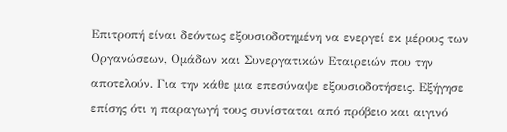Επιτροπή είναι δεόντως εξουσιοδοτημένη να ενεργεί εκ μέρους των Οργανώσεων, Ομάδων και Συνεργατικών Εταιρειών που την αποτελούν. Για την κάθε μια επεσύναψε εξουσιοδοτήσεις. Εξήγησε επίσης ότι η παραγωγή τους συνίσταται από πρόβειο και αιγινό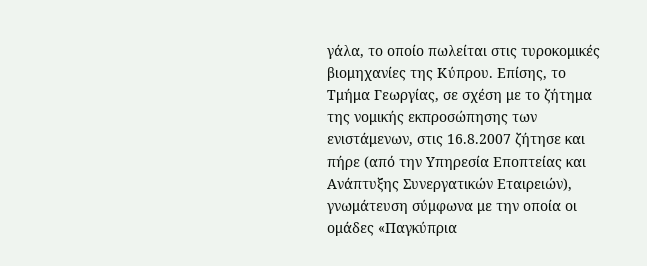γάλα, το οποίο πωλείται στις τυροκομικές βιομηχανίες της Κύπρου. Επίσης, το Τμήμα Γεωργίας, σε σχέση με το ζήτημα της νομικής εκπροσώπησης των ενιστάμενων, στις 16.8.2007 ζήτησε και πήρε (από την Υπηρεσία Εποπτείας και Ανάπτυξης Συνεργατικών Εταιρειών), γνωμάτευση σύμφωνα με την οποία οι ομάδες «Παγκύπρια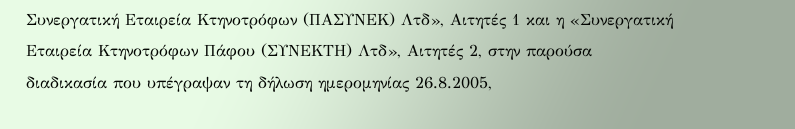Συνεργατική Εταιρεία Κτηνοτρόφων (ΠΑΣΥΝΕΚ) Λτδ», Αιτητές 1 και η «Συνεργατική Εταιρεία Κτηνοτρόφων Πάφου (ΣΥΝΕΚΤΗ) Λτδ», Αιτητές 2, στην παρούσα διαδικασία που υπέγραψαν τη δήλωση ημερομηνίας 26.8.2005,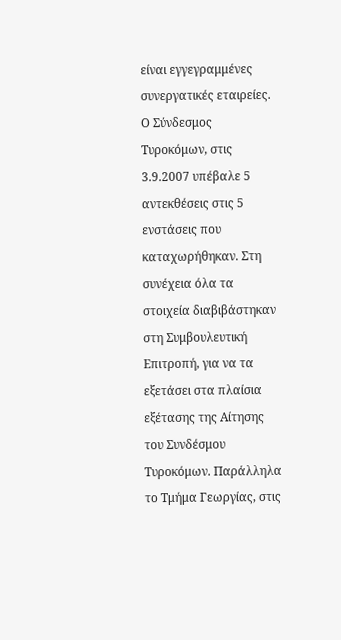είναι εγγεγραμμένες συνεργατικές εταιρείες. Ο Σύνδεσμος Τυροκόμων, στις 3.9.2007 υπέβαλε 5 αντεκθέσεις στις 5 ενστάσεις που καταχωρήθηκαν. Στη συνέχεια όλα τα στοιχεία διαβιβάστηκαν στη Συμβουλευτική Επιτροπή, για να τα εξετάσει στα πλαίσια εξέτασης της Αίτησης του Συνδέσμου Τυροκόμων. Παράλληλα το Τμήμα Γεωργίας, στις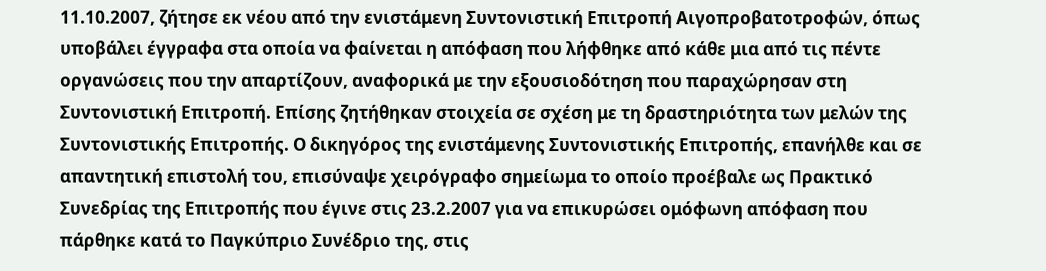11.10.2007, ζήτησε εκ νέου από την ενιστάμενη Συντονιστική Επιτροπή Αιγοπροβατοτροφών, όπως υποβάλει έγγραφα στα οποία να φαίνεται η απόφαση που λήφθηκε από κάθε μια από τις πέντε οργανώσεις που την απαρτίζουν, αναφορικά με την εξουσιοδότηση που παραχώρησαν στη Συντονιστική Επιτροπή. Επίσης ζητήθηκαν στοιχεία σε σχέση με τη δραστηριότητα των μελών της Συντονιστικής Επιτροπής. Ο δικηγόρος της ενιστάμενης Συντονιστικής Επιτροπής, επανήλθε και σε απαντητική επιστολή του, επισύναψε χειρόγραφο σημείωμα το οποίο προέβαλε ως Πρακτικό Συνεδρίας της Επιτροπής που έγινε στις 23.2.2007 για να επικυρώσει ομόφωνη απόφαση που πάρθηκε κατά το Παγκύπριο Συνέδριο της, στις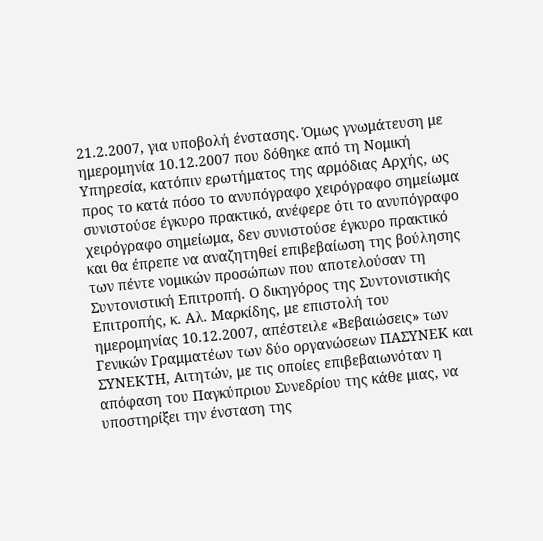21.2.2007, για υποβολή ένστασης. Όμως γνωμάτευση με ημερομηνία 10.12.2007 που δόθηκε από τη Νομική Υπηρεσία, κατόπιν ερωτήματος της αρμόδιας Αρχής, ως προς το κατά πόσο το ανυπόγραφο χειρόγραφο σημείωμα συνιστούσε έγκυρο πρακτικό, ανέφερε ότι το ανυπόγραφο χειρόγραφο σημείωμα, δεν συνιστούσε έγκυρο πρακτικό και θα έπρεπε να αναζητηθεί επιβεβαίωση της βούλησης των πέντε νομικών προσώπων που αποτελούσαν τη Συντονιστική Επιτροπή. Ο δικηγόρος της Συντονιστικής Επιτροπής, κ. Αλ. Μαρκίδης, με επιστολή του ημερομηνίας 10.12.2007, απέστειλε «Βεβαιώσεις» των Γενικών Γραμματέων των δύο οργανώσεων ΠΑΣΥΝΕΚ και ΣΥΝΕΚΤΗ, Αιτητών, με τις οποίες επιβεβαιωνόταν η απόφαση του Παγκύπριου Συνεδρίου της κάθε μιας, να υποστηρίξει την ένσταση της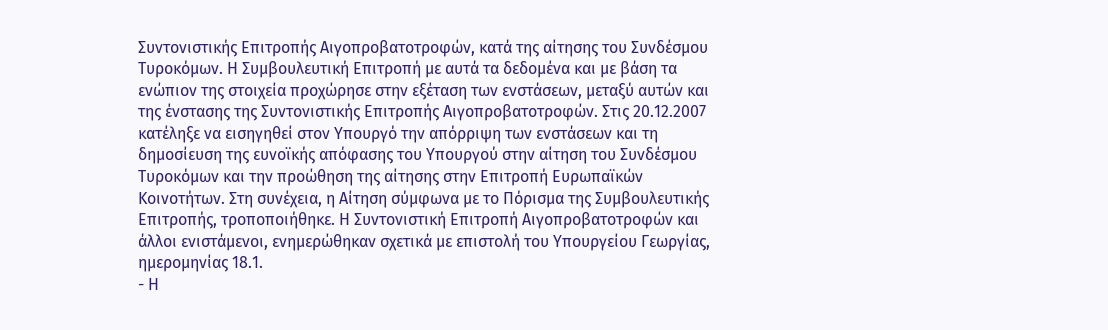Συντονιστικής Επιτροπής Αιγοπροβατοτροφών, κατά της αίτησης του Συνδέσμου Τυροκόμων. Η Συμβουλευτική Επιτροπή με αυτά τα δεδομένα και με βάση τα ενώπιον της στοιχεία προχώρησε στην εξέταση των ενστάσεων, μεταξύ αυτών και της ένστασης της Συντονιστικής Επιτροπής Αιγοπροβατοτροφών. Στις 20.12.2007 κατέληξε να εισηγηθεί στον Υπουργό την απόρριψη των ενστάσεων και τη δημοσίευση της ευνοϊκής απόφασης του Υπουργού στην αίτηση του Συνδέσμου Τυροκόμων και την προώθηση της αίτησης στην Επιτροπή Ευρωπαϊκών Κοινοτήτων. Στη συνέχεια, η Αίτηση σύμφωνα με το Πόρισμα της Συμβουλευτικής Επιτροπής, τροποποιήθηκε. Η Συντονιστική Επιτροπή Αιγοπροβατοτροφών και άλλοι ενιστάμενοι, ενημερώθηκαν σχετικά με επιστολή του Υπουργείου Γεωργίας, ημερομηνίας 18.1.
- Η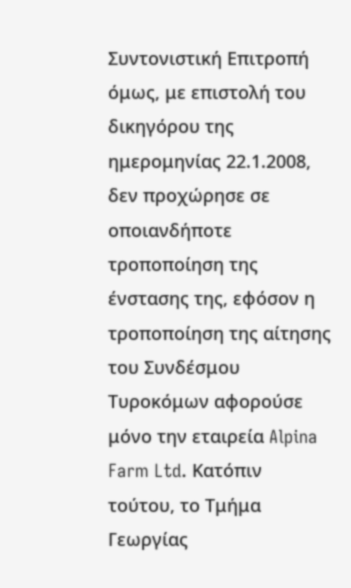Συντονιστική Επιτροπή όμως, με επιστολή του δικηγόρου της ημερομηνίας 22.1.2008, δεν προχώρησε σε οποιανδήποτε τροποποίηση της ένστασης της, εφόσον η τροποποίηση της αίτησης του Συνδέσμου Τυροκόμων αφορούσε μόνο την εταιρεία Alpina Farm Ltd. Κατόπιν τούτου, το Τμήμα Γεωργίας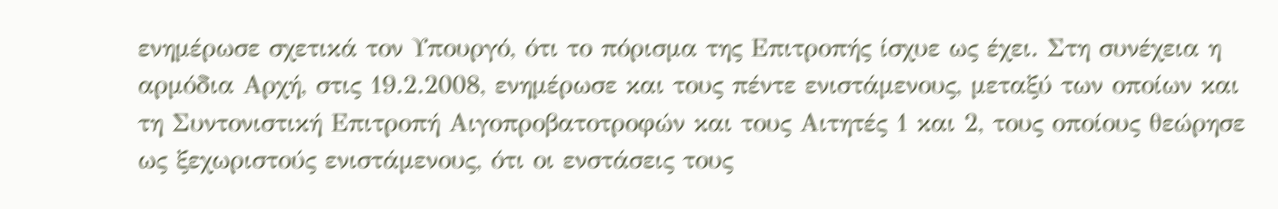ενημέρωσε σχετικά τον Υπουργό, ότι το πόρισμα της Επιτροπής ίσχυε ως έχει. Στη συνέχεια η αρμόδια Αρχή, στις 19.2.2008, ενημέρωσε και τους πέντε ενιστάμενους, μεταξύ των οποίων και τη Συντονιστική Επιτροπή Αιγοπροβατοτροφών και τους Αιτητές 1 και 2, τους οποίους θεώρησε ως ξεχωριστούς ενιστάμενους, ότι οι ενστάσεις τους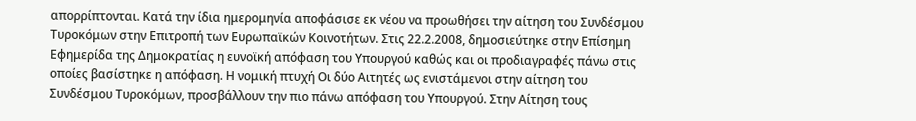απορρίπτονται. Κατά την ίδια ημερομηνία αποφάσισε εκ νέου να προωθήσει την αίτηση του Συνδέσμου Τυροκόμων στην Επιτροπή των Ευρωπαϊκών Κοινοτήτων. Στις 22.2.2008, δημοσιεύτηκε στην Επίσημη Εφημερίδα της Δημοκρατίας η ευνοϊκή απόφαση του Υπουργού καθώς και οι προδιαγραφές πάνω στις οποίες βασίστηκε η απόφαση. Η νομική πτυχή Οι δύο Αιτητές ως ενιστάμενοι στην αίτηση του Συνδέσμου Τυροκόμων, προσβάλλουν την πιο πάνω απόφαση του Υπουργού. Στην Αίτηση τους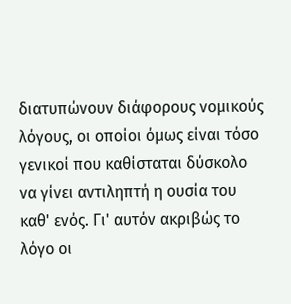διατυπώνουν διάφορους νομικούς λόγους, οι οποίοι όμως είναι τόσο γενικοί που καθίσταται δύσκολο να γίνει αντιληπτή η ουσία του καθ' ενός. Γι' αυτόν ακριβώς το λόγο οι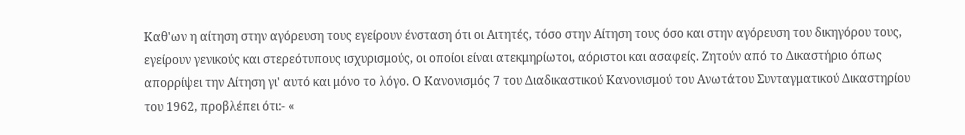Καθ'ων η αίτηση στην αγόρευση τους εγείρουν ένσταση ότι οι Αιτητές, τόσο στην Αίτηση τους όσο και στην αγόρευση του δικηγόρου τους, εγείρουν γενικούς και στερεότυπους ισχυρισμούς, οι οποίοι είναι ατεκμηρίωτοι, αόριστοι και ασαφείς. Ζητούν από το Δικαστήριο όπως απορρίψει την Αίτηση γι' αυτό και μόνο το λόγο. Ο Κανονισμός 7 του Διαδικαστικού Κανονισμού του Ανωτάτου Συνταγματικού Δικαστηρίου του 1962, προβλέπει ότι:- «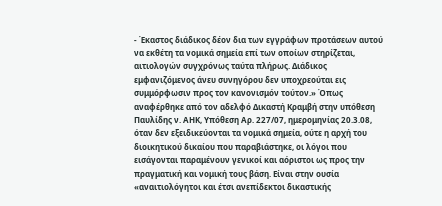- Έκαστος διάδικος δέον δια των εγγράφων προτάσεων αυτού να εκθέτη τα νομικά σημεία επί των οποίων στηρίζεται, αιτιολογών συγχρόνως ταύτα πλήρως. Διάδικος εμφανιζόμενος άνευ συνηγόρου δεν υποχρεούται εις συμμόρφωσιν προς τον κανονισμόν τούτον.» Όπως αναφέρθηκε από τον αδελφό Δικαστή Κραμβή στην υπόθεση Παυλίδης ν. ΑΗΚ, Υπόθεση Αρ. 227/07, ημερομηνίας 20.3.08, όταν δεν εξειδικεύονται τα νομικά σημεία, ούτε η αρχή του διοικητικού δικαίου που παραβιάστηκε, οι λόγοι που εισάγονται παραμένουν γενικοί και αόριστοι ως προς την πραγματική και νομική τους βάση. Είναι στην ουσία «αναιτιολόγητοι και έτσι ανεπίδεκτοι δικαστικής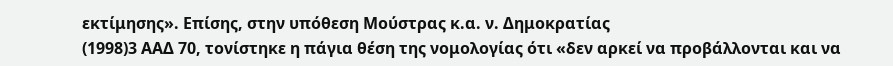εκτίμησης». Επίσης, στην υπόθεση Μούστρας κ.α. ν. Δημοκρατίας
(1998)3 ΑΑΔ 70, τονίστηκε η πάγια θέση της νομολογίας ότι «δεν αρκεί να προβάλλονται και να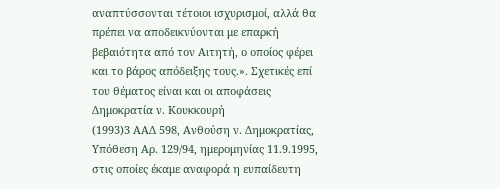αναπτύσσονται τέτοιοι ισχυρισμοί, αλλά θα πρέπει να αποδεικνύονται με επαρκή βεβαιότητα από τον Αιτητή, ο οποίος φέρει και το βάρος απόδειξης τους.». Σχετικές επί του θέματος είναι και οι αποφάσεις Δημοκρατία ν. Κουκκουρή
(1993)3 ΑΑΔ 598, Ανθούση ν. Δημοκρατίας, Υπόθεση Αρ. 129/94, ημερομηνίας 11.9.1995, στις οποίες έκαμε αναφορά η ευπαίδευτη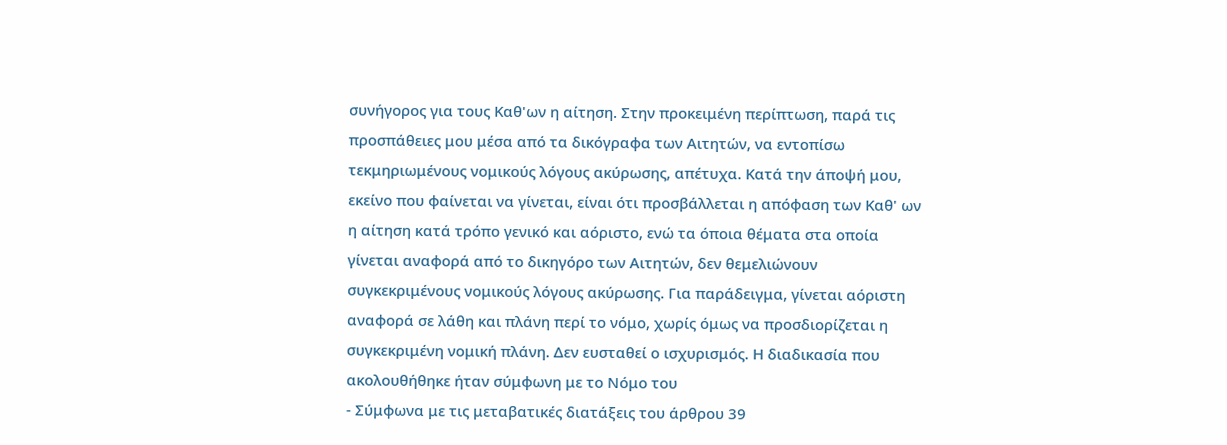συνήγορος για τους Καθ'ων η αίτηση. Στην προκειμένη περίπτωση, παρά τις προσπάθειες μου μέσα από τα δικόγραφα των Αιτητών, να εντοπίσω τεκμηριωμένους νομικούς λόγους ακύρωσης, απέτυχα. Κατά την άποψή μου, εκείνο που φαίνεται να γίνεται, είναι ότι προσβάλλεται η απόφαση των Καθ' ων η αίτηση κατά τρόπο γενικό και αόριστο, ενώ τα όποια θέματα στα οποία γίνεται αναφορά από το δικηγόρο των Αιτητών, δεν θεμελιώνουν συγκεκριμένους νομικούς λόγους ακύρωσης. Για παράδειγμα, γίνεται αόριστη αναφορά σε λάθη και πλάνη περί το νόμο, χωρίς όμως να προσδιορίζεται η συγκεκριμένη νομική πλάνη. Δεν ευσταθεί ο ισχυρισμός. Η διαδικασία που ακολουθήθηκε ήταν σύμφωνη με το Νόμο του
- Σύμφωνα με τις μεταβατικές διατάξεις του άρθρου 39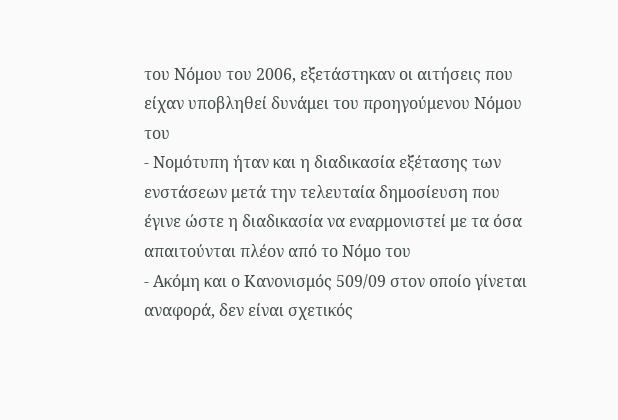του Νόμου του 2006, εξετάστηκαν οι αιτήσεις που είχαν υποβληθεί δυνάμει του προηγούμενου Νόμου του
- Νομότυπη ήταν και η διαδικασία εξέτασης των ενστάσεων μετά την τελευταία δημοσίευση που έγινε ώστε η διαδικασία να εναρμονιστεί με τα όσα απαιτούνται πλέον από το Νόμο του
- Ακόμη και ο Κανονισμός 509/09 στον οποίο γίνεται αναφορά, δεν είναι σχετικός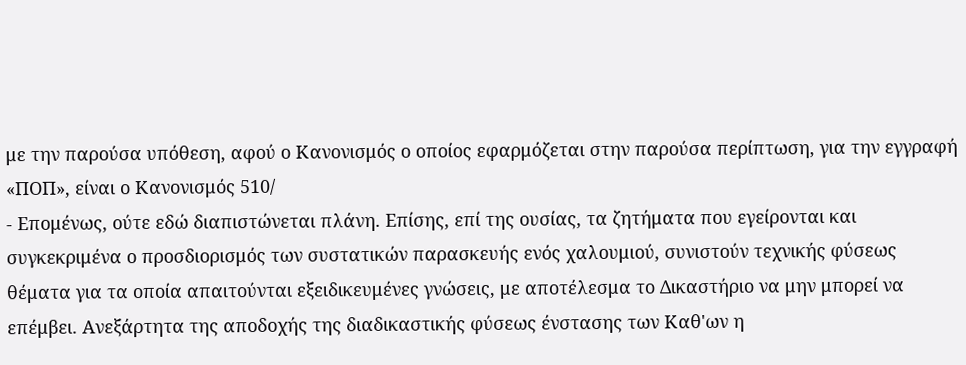με την παρούσα υπόθεση, αφού ο Κανονισμός ο οποίος εφαρμόζεται στην παρούσα περίπτωση, για την εγγραφή «ΠΟΠ», είναι ο Κανονισμός 510/
- Επομένως, ούτε εδώ διαπιστώνεται πλάνη. Επίσης, επί της ουσίας, τα ζητήματα που εγείρονται και συγκεκριμένα ο προσδιορισμός των συστατικών παρασκευής ενός χαλουμιού, συνιστούν τεχνικής φύσεως θέματα για τα οποία απαιτούνται εξειδικευμένες γνώσεις, με αποτέλεσμα το Δικαστήριο να μην μπορεί να επέμβει. Ανεξάρτητα της αποδοχής της διαδικαστικής φύσεως ένστασης των Καθ'ων η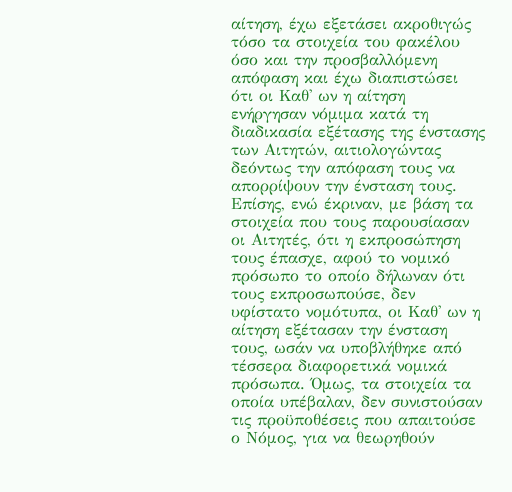αίτηση, έχω εξετάσει ακροθιγώς τόσο τα στοιχεία του φακέλου όσο και την προσβαλλόμενη απόφαση και έχω διαπιστώσει ότι οι Καθ' ων η αίτηση ενήργησαν νόμιμα κατά τη διαδικασία εξέτασης της ένστασης των Αιτητών, αιτιολογώντας δεόντως την απόφαση τους να απορρίψουν την ένσταση τους. Επίσης, ενώ έκριναν, με βάση τα στοιχεία που τους παρουσίασαν οι Αιτητές, ότι η εκπροσώπηση τους έπασχε, αφού το νομικό πρόσωπο το οποίο δήλωναν ότι τους εκπροσωπούσε, δεν υφίστατο νομότυπα, οι Καθ' ων η αίτηση εξέτασαν την ένσταση τους, ωσάν να υποβλήθηκε από τέσσερα διαφορετικά νομικά πρόσωπα. Όμως, τα στοιχεία τα οποία υπέβαλαν, δεν συνιστούσαν τις προϋποθέσεις που απαιτούσε ο Νόμος, για να θεωρηθούν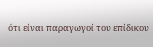ότι είναι παραγωγοί του επίδικου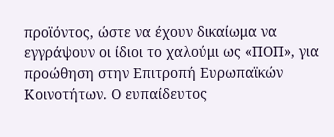προϊόντος, ώστε να έχουν δικαίωμα να εγγράψουν οι ίδιοι το χαλούμι ως «ΠΟΠ», για προώθηση στην Επιτροπή Ευρωπαϊκών Κοινοτήτων. Ο ευπαίδευτος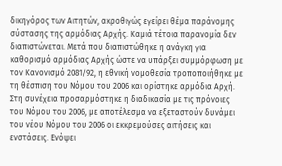δικηγόρος των Αιτητών, ακροθιγώς εγείρει θέμα παράνομης σύστασης της αρμόδιας Αρχής. Καμιά τέτοια παρανομία δεν διαπιστώνεται. Μετά που διαπιστώθηκε η ανάγκη για καθορισμό αρμόδιας Αρχής ώστε να υπάρξει συμμόρφωση με τον Κανονισμό 2081/92, η εθνική νομοθεσία τροποποιήθηκε με τη θέσπιση του Νόμου του 2006 και ορίστηκε αρμόδια Αρχή. Στη συνέχεια προσαρμόστηκε η διαδικασία με τις πρόνοιες του Νόμου του 2006, με αποτέλεσμα να εξεταστούν δυνάμει του νέου Νόμου του 2006 οι εκκρεμούσες αιτήσεις και ενστάσεις. Ενόψει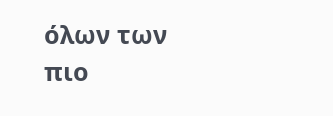όλων των πιο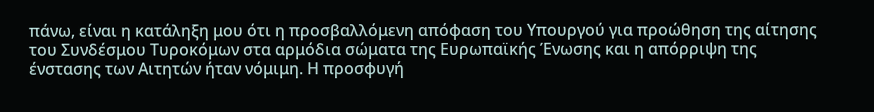πάνω, είναι η κατάληξη μου ότι η προσβαλλόμενη απόφαση του Υπουργού για προώθηση της αίτησης του Συνδέσμου Τυροκόμων στα αρμόδια σώματα της Ευρωπαϊκής Ένωσης και η απόρριψη της ένστασης των Αιτητών ήταν νόμιμη. Η προσφυγή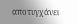αποτυγχάνει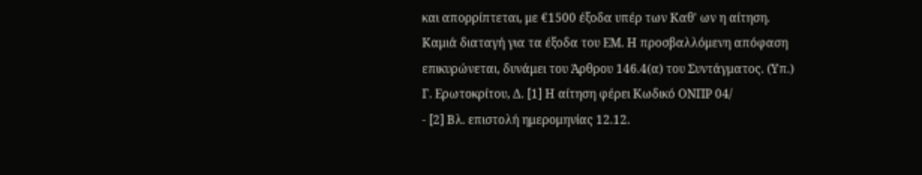και απορρίπτεται, με €1500 έξοδα υπέρ των Καθ' ων η αίτηση. Καμιά διαταγή για τα έξοδα του ΕΜ. Η προσβαλλόμενη απόφαση επικυρώνεται, δυνάμει του Άρθρου 146.4(α) του Συντάγματος. (Υπ.) Γ. Ερωτοκρίτου, Δ. [1] Η αίτηση φέρει Κωδικό ΟΝΠΡ 04/
- [2] Βλ. επιστολή ημερομηνίας 12.12.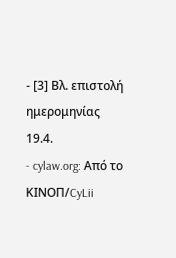- [3] Βλ. επιστολή ημερομηνίας 19.4.
- cylaw.org: Από το ΚΙΝOΠ/CyLii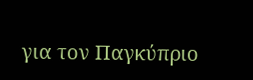για τον Παγκύπριο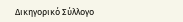Δικηγορικό Σύλλογο